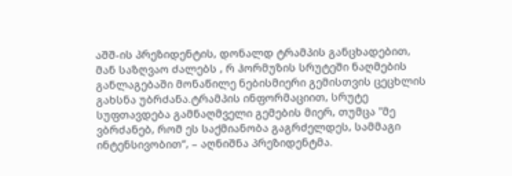აშშ-ის პრეზიდენტის, დონალდ ტრამპის განცხადებით, მან საზღვაო ძალებს , რ ჰორმუზის სრუტეში ნაღმების განლაგებაში მონაწილე ნებისმიერი გემისთვის ცეცხლის გახსნა უბრძანა.ტრამპის ინფორმაციით, სრუტე სუფთავდება გამნაღმველი გემების მიერ, თუმცა "მე ვბრძანებ, რომ ეს საქმიანობა გაგრძელდეს, სამმაგი ინტენსივობით“, – აღნიშნა პრეზიდენტმა.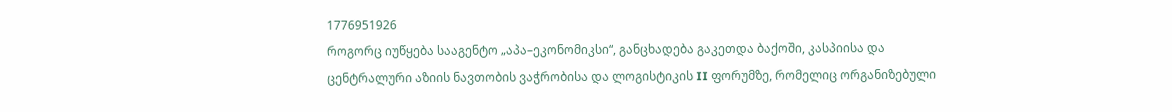1776951926
როგორც იუწყება სააგენტო „აპა–ეკონომიკსი“, განცხადება გაკეთდა ბაქოში, კასპიისა და ცენტრალური აზიის ნავთობის ვაჭრობისა და ლოგისტიკის II ფორუმზე, რომელიც ორგანიზებული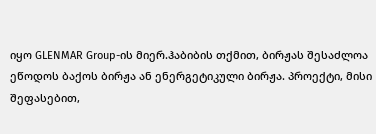იყო GLENMAR Group-ის მიერ.ჰაბიბის თქმით, ბირჟას შესაძლოა ეწოდოს ბაქოს ბირჟა ან ენერგეტიკული ბირჟა. პროექტი, მისი შეფასებით,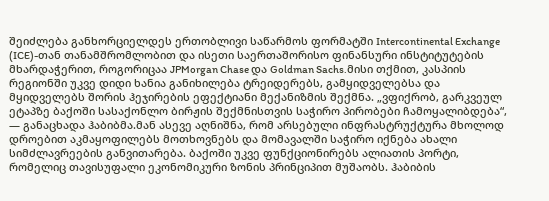შეიძლება განხორციელდეს ერთობლივი საწარმოს ფორმატში Intercontinental Exchange (ICE)-თან თანამშრომლობით და ისეთი საერთაშორისო ფინანსური ინსტიტუტების მხარდაჭერით, როგორიცაა JPMorgan Chase და Goldman Sachs.მისი თქმით, კასპიის რეგიონში უკვე დიდი ხანია განიხილება ტრეიდერებს, გამყიდველებსა და მყიდველებს შორის ჰეჯირების ეფექტიანი მექანიზმის შექმნა. „ვფიქრობ, გარკვეულ ეტაპზე ბაქოში სასაქონლო ბირჟის შექმნისთვის საჭირო პირობები ჩამოყალიბდება“, — განაცხადა ჰაბიბმა.მან ასევე აღნიშნა, რომ არსებული ინფრასტრუქტურა მხოლოდ დროებით აკმაყოფილებს მოთხოვნებს და მომავალში საჭირო იქნება ახალი სიმძლავრეების განვითარება. ბაქოში უკვე ფუნქციონირებს ალიათის პორტი, რომელიც თავისუფალი ეკონომიკური ზონის პრინციპით მუშაობს. ჰაბიბის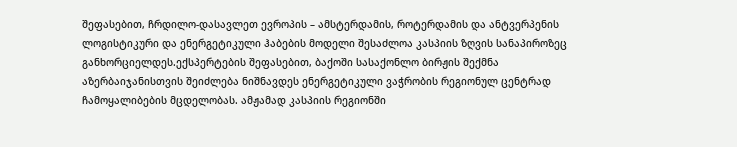შეფასებით, ჩრდილო-დასავლეთ ევროპის – ამსტერდამის, როტერდამის და ანტვერპენის ლოგისტიკური და ენერგეტიკული ჰაბების მოდელი შესაძლოა კასპიის ზღვის სანაპიროზეც განხორციელდეს.ექსპერტების შეფასებით, ბაქოში სასაქონლო ბირჟის შექმნა აზერბაიჯანისთვის შეიძლება ნიშნავდეს ენერგეტიკული ვაჭრობის რეგიონულ ცენტრად ჩამოყალიბების მცდელობას. ამჟამად კასპიის რეგიონში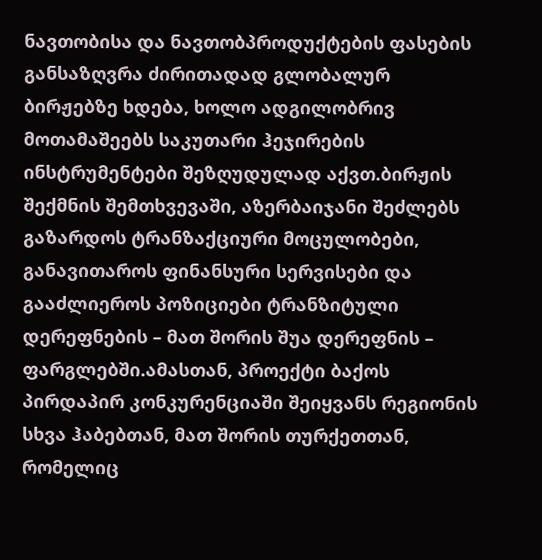ნავთობისა და ნავთობპროდუქტების ფასების განსაზღვრა ძირითადად გლობალურ ბირჟებზე ხდება, ხოლო ადგილობრივ მოთამაშეებს საკუთარი ჰეჯირების ინსტრუმენტები შეზღუდულად აქვთ.ბირჟის შექმნის შემთხვევაში, აზერბაიჯანი შეძლებს გაზარდოს ტრანზაქციური მოცულობები, განავითაროს ფინანსური სერვისები და გააძლიეროს პოზიციები ტრანზიტული დერეფნების – მათ შორის შუა დერეფნის – ფარგლებში.ამასთან, პროექტი ბაქოს პირდაპირ კონკურენციაში შეიყვანს რეგიონის სხვა ჰაბებთან, მათ შორის თურქეთთან, რომელიც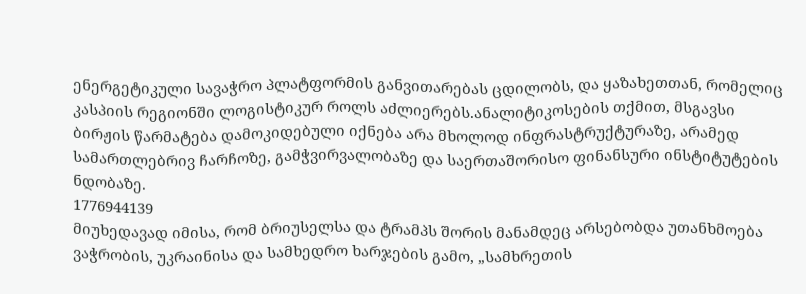ენერგეტიკული სავაჭრო პლატფორმის განვითარებას ცდილობს, და ყაზახეთთან, რომელიც კასპიის რეგიონში ლოგისტიკურ როლს აძლიერებს.ანალიტიკოსების თქმით, მსგავსი ბირჟის წარმატება დამოკიდებული იქნება არა მხოლოდ ინფრასტრუქტურაზე, არამედ სამართლებრივ ჩარჩოზე, გამჭვირვალობაზე და საერთაშორისო ფინანსური ინსტიტუტების ნდობაზე.
1776944139
მიუხედავად იმისა, რომ ბრიუსელსა და ტრამპს შორის მანამდეც არსებობდა უთანხმოება ვაჭრობის, უკრაინისა და სამხედრო ხარჯების გამო, „სამხრეთის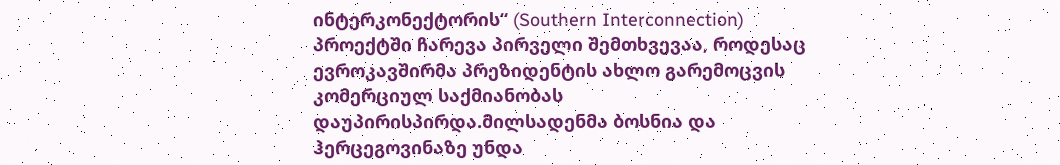ინტერკონექტორის“ (Southern Interconnection) პროექტში ჩარევა პირველი შემთხვევაა, როდესაც ევროკავშირმა პრეზიდენტის ახლო გარემოცვის კომერციულ საქმიანობას დაუპირისპირდა.მილსადენმა ბოსნია და ჰერცეგოვინაზე უნდა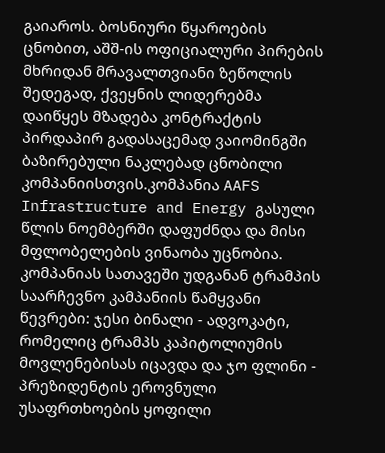გაიაროს. ბოსნიური წყაროების ცნობით, აშშ-ის ოფიციალური პირების მხრიდან მრავალთვიანი ზეწოლის შედეგად, ქვეყნის ლიდერებმა დაიწყეს მზადება კონტრაქტის პირდაპირ გადასაცემად ვაიომინგში ბაზირებული ნაკლებად ცნობილი კომპანიისთვის.კომპანია AAFS Infrastructure and Energy გასული წლის ნოემბერში დაფუძნდა და მისი მფლობელების ვინაობა უცნობია. კომპანიას სათავეში უდგანან ტრამპის საარჩევნო კამპანიის წამყვანი წევრები: ჯესი ბინალი - ადვოკატი, რომელიც ტრამპს კაპიტოლიუმის მოვლენებისას იცავდა და ჯო ფლინი - პრეზიდენტის ეროვნული უსაფრთხოების ყოფილი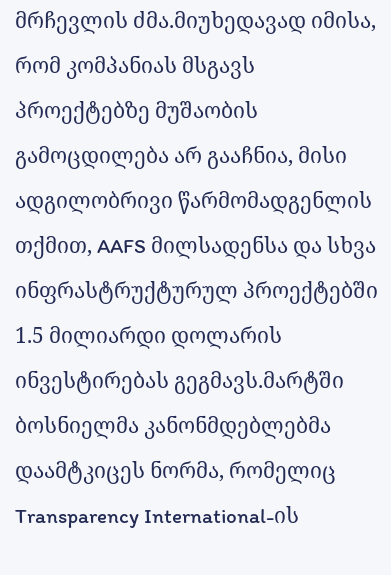მრჩევლის ძმა.მიუხედავად იმისა, რომ კომპანიას მსგავს პროექტებზე მუშაობის გამოცდილება არ გააჩნია, მისი ადგილობრივი წარმომადგენლის თქმით, AAFS მილსადენსა და სხვა ინფრასტრუქტურულ პროექტებში 1.5 მილიარდი დოლარის ინვესტირებას გეგმავს.მარტში ბოსნიელმა კანონმდებლებმა დაამტკიცეს ნორმა, რომელიც Transparency International-ის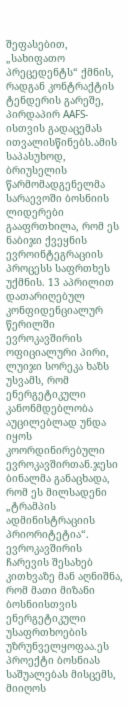შეფასებით, „სახიფათო პრეცედენტს“ ქმნის, რადგან კონტრაქტის ტენდერის გარეშე, პირდაპირ AAFS-ისთვის გადაცემას ითვალისწინებს.ამის საპასუხოდ, ბრიუსელის წარმომადგენელმა სარაევოში ბოსნიის ლიდერები გააფრთხილა, რომ ეს ნაბიჯი ქვეყნის ევროინტეგრაციის პროცესს საფრთხეს უქმნის. 13 აპრილით დათარიღებულ კონფიდენციალურ წერილში ევროკავშირის ოფიციალური პირი, ლუიჯი სორეკა ხაზს უსვამს, რომ ენერგეტიკული კანონმდებლობა აუცილებლად უნდა იყოს კოორდინირებული ევროკავშირთან.ჯესი ბინალმა განაცხადა, რომ ეს მილსადენი „ტრამპის ადმინისტრაციის პრიორიტეტია“. ევროკავშირის ჩარევის შესახებ კითხვაზე მან აღნიშნა, რომ მათი მიზანი ბოსნიისთვის ენერგეტიკული უსაფრთხოების უზრუნველყოფაა.ეს პროექტი ბოსნიას საშუალებას მისცემს, მიიღოს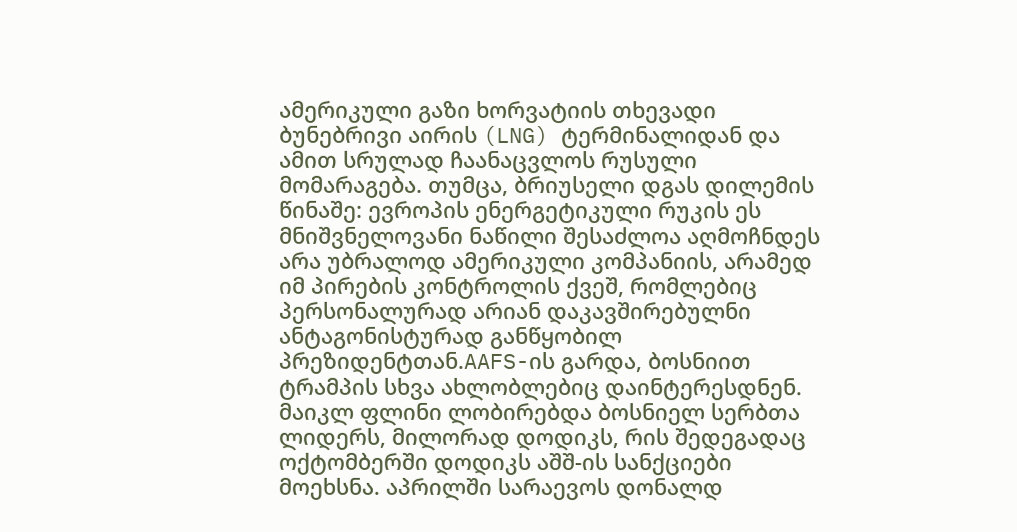ამერიკული გაზი ხორვატიის თხევადი ბუნებრივი აირის (LNG) ტერმინალიდან და ამით სრულად ჩაანაცვლოს რუსული მომარაგება. თუმცა, ბრიუსელი დგას დილემის წინაშე: ევროპის ენერგეტიკული რუკის ეს მნიშვნელოვანი ნაწილი შესაძლოა აღმოჩნდეს არა უბრალოდ ამერიკული კომპანიის, არამედ იმ პირების კონტროლის ქვეშ, რომლებიც პერსონალურად არიან დაკავშირებულნი ანტაგონისტურად განწყობილ პრეზიდენტთან.AAFS-ის გარდა, ბოსნიით ტრამპის სხვა ახლობლებიც დაინტერესდნენ. მაიკლ ფლინი ლობირებდა ბოსნიელ სერბთა ლიდერს, მილორად დოდიკს, რის შედეგადაც ოქტომბერში დოდიკს აშშ-ის სანქციები მოეხსნა. აპრილში სარაევოს დონალდ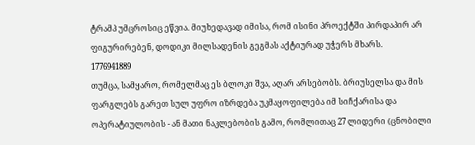ტრამპ უმცროსიც ეწვია. მიუხედავად იმისა, რომ ისინი პროექტში პირდაპირ არ ფიგურირებენ, დოდიკი მილსადენის გეგმას აქტიურად უჭერს მხარს.
1776941889
თუმცა, სამყარო, რომელმაც ეს ბლოკი შვა, აღარ არსებობს. ბრიუსელსა და მის ფარგლებს გარეთ სულ უფრო იზრდება უკმაყოფილება იმ სიჩქარისა და ოპერატიულობის - ან მათი ნაკლებობის გამო, რომლითაც 27 ლიდერი (ცნობილი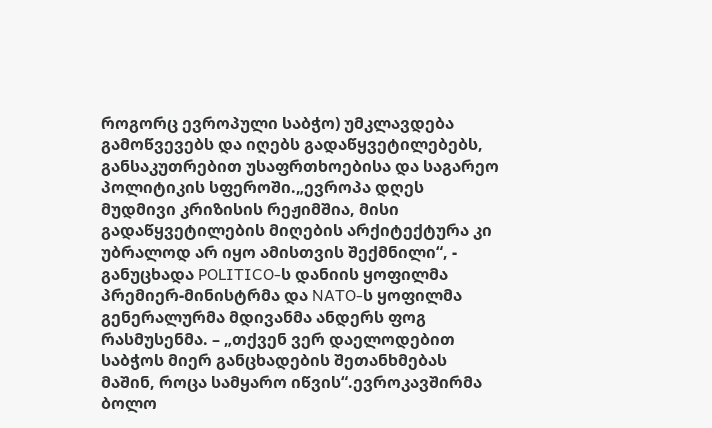როგორც ევროპული საბჭო) უმკლავდება გამოწვევებს და იღებს გადაწყვეტილებებს, განსაკუთრებით უსაფრთხოებისა და საგარეო პოლიტიკის სფეროში.„ევროპა დღეს მუდმივი კრიზისის რეჟიმშია, მისი გადაწყვეტილების მიღების არქიტექტურა კი უბრალოდ არ იყო ამისთვის შექმნილი“, - განუცხადა POLITICO-ს დანიის ყოფილმა პრემიერ-მინისტრმა და NATO-ს ყოფილმა გენერალურმა მდივანმა ანდერს ფოგ რასმუსენმა. – „თქვენ ვერ დაელოდებით საბჭოს მიერ განცხადების შეთანხმებას მაშინ, როცა სამყარო იწვის“.ევროკავშირმა ბოლო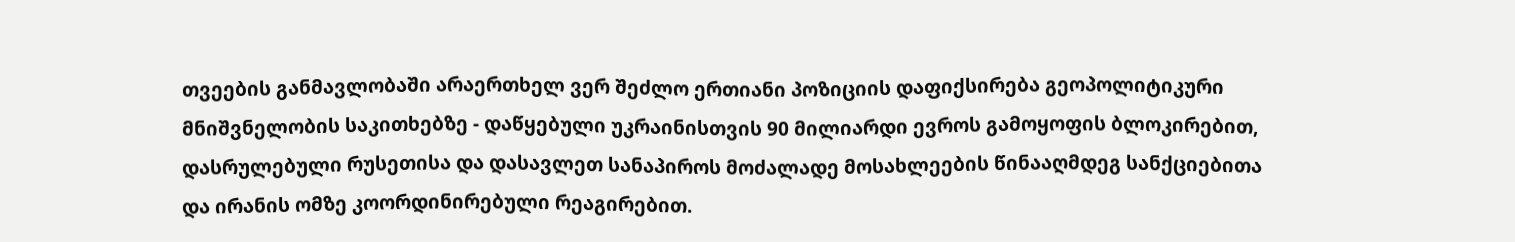თვეების განმავლობაში არაერთხელ ვერ შეძლო ერთიანი პოზიციის დაფიქსირება გეოპოლიტიკური მნიშვნელობის საკითხებზე - დაწყებული უკრაინისთვის 90 მილიარდი ევროს გამოყოფის ბლოკირებით, დასრულებული რუსეთისა და დასავლეთ სანაპიროს მოძალადე მოსახლეების წინააღმდეგ სანქციებითა და ირანის ომზე კოორდინირებული რეაგირებით.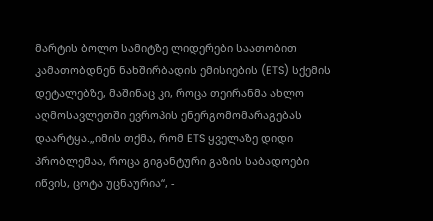მარტის ბოლო სამიტზე ლიდერები საათობით კამათობდნენ ნახშირბადის ემისიების (ETS) სქემის დეტალებზე, მაშინაც კი, როცა თეირანმა ახლო აღმოსავლეთში ევროპის ენერგომომარაგებას დაარტყა.„იმის თქმა, რომ ETS ყველაზე დიდი პრობლემაა, როცა გიგანტური გაზის საბადოები იწვის, ცოტა უცნაურია“, -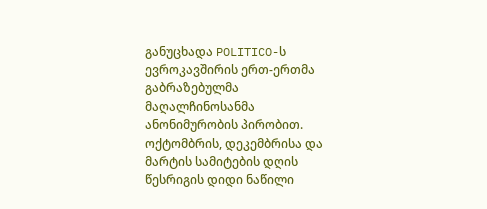განუცხადა POLITICO-ს ევროკავშირის ერთ-ერთმა გაბრაზებულმა მაღალჩინოსანმა ანონიმურობის პირობით. ოქტომბრის, დეკემბრისა და მარტის სამიტების დღის წესრიგის დიდი ნაწილი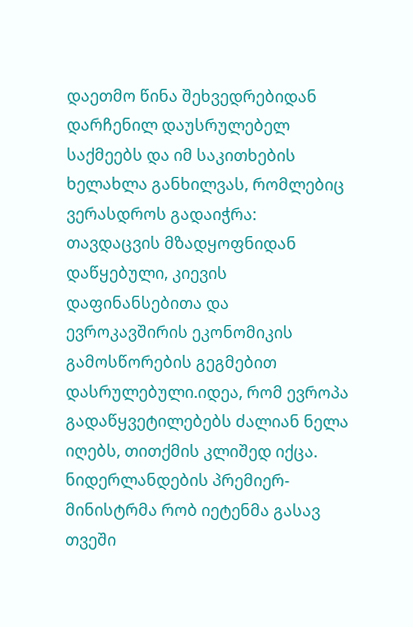დაეთმო წინა შეხვედრებიდან დარჩენილ დაუსრულებელ საქმეებს და იმ საკითხების ხელახლა განხილვას, რომლებიც ვერასდროს გადაიჭრა: თავდაცვის მზადყოფნიდან დაწყებული, კიევის დაფინანსებითა და ევროკავშირის ეკონომიკის გამოსწორების გეგმებით დასრულებული.იდეა, რომ ევროპა გადაწყვეტილებებს ძალიან ნელა იღებს, თითქმის კლიშედ იქცა. ნიდერლანდების პრემიერ-მინისტრმა რობ იეტენმა გასავ თვეში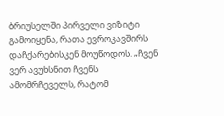ბრიუსელში პირველი ვიზიტი გამოიყენა, რათა ევროკავშირს დაჩქარებისკენ მოუწოდოს. „ჩვენ ვერ ავუხსნით ჩვენს ამომრჩეველს, რატომ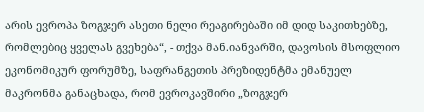არის ევროპა ზოგჯერ ასეთი ნელი რეაგირებაში იმ დიდ საკითხებზე, რომლებიც ყველას გვეხება“, - თქვა მან.იანვარში, დავოსის მსოფლიო ეკონომიკურ ფორუმზე, საფრანგეთის პრეზიდენტმა ემანუელ მაკრონმა განაცხადა, რომ ევროკავშირი „ზოგჯერ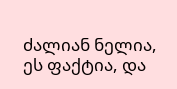ძალიან ნელია, ეს ფაქტია, და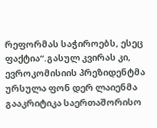რეფორმას საჭიროებს, ესეც ფაქტია“.გასულ კვირას კი, ევროკომისიის პრეზიდენტმა ურსულა ფონ დერ ლაიენმა გააკრიტიკა საერთაშორისო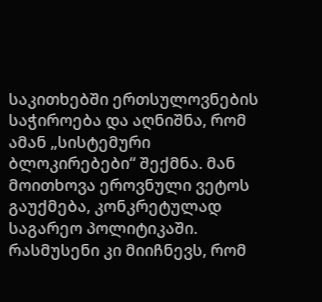საკითხებში ერთსულოვნების საჭიროება და აღნიშნა, რომ ამან „სისტემური ბლოკირებები“ შექმნა. მან მოითხოვა ეროვნული ვეტოს გაუქმება, კონკრეტულად საგარეო პოლიტიკაში. რასმუსენი კი მიიჩნევს, რომ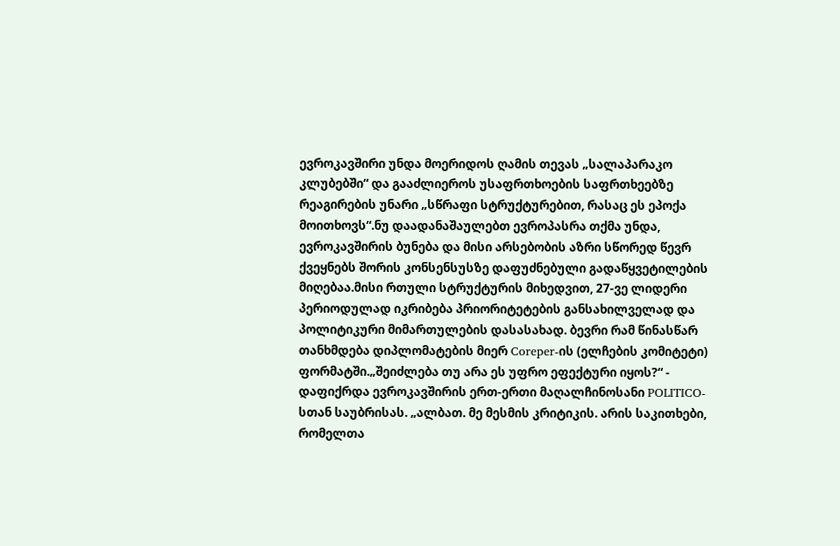ევროკავშირი უნდა მოერიდოს ღამის თევას „სალაპარაკო კლუბებში“ და გააძლიეროს უსაფრთხოების საფრთხეებზე რეაგირების უნარი „სწრაფი სტრუქტურებით, რასაც ეს ეპოქა მოითხოვს“.ნუ დაადანაშაულებთ ევროპასრა თქმა უნდა, ევროკავშირის ბუნება და მისი არსებობის აზრი სწორედ წევრ ქვეყნებს შორის კონსენსუსზე დაფუძნებული გადაწყვეტილების მიღებაა.მისი რთული სტრუქტურის მიხედვით, 27-ვე ლიდერი პერიოდულად იკრიბება პრიორიტეტების განსახილველად და პოლიტიკური მიმართულების დასასახად. ბევრი რამ წინასწარ თანხმდება დიპლომატების მიერ Coreper-ის (ელჩების კომიტეტი) ფორმატში.„შეიძლება თუ არა ეს უფრო ეფექტური იყოს?“ - დაფიქრდა ევროკავშირის ერთ-ერთი მაღალჩინოსანი POLITICO-სთან საუბრისას. „ალბათ. მე მესმის კრიტიკის. არის საკითხები, რომელთა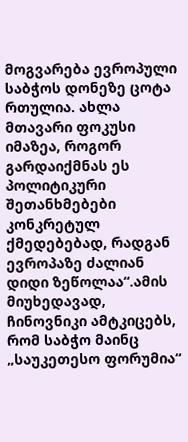მოგვარება ევროპული საბჭოს დონეზე ცოტა რთულია. ახლა მთავარი ფოკუსი იმაზეა, როგორ გარდაიქმნას ეს პოლიტიკური შეთანხმებები კონკრეტულ ქმედებებად, რადგან ევროპაზე ძალიან დიდი ზეწოლაა“.ამის მიუხედავად, ჩინოვნიკი ამტკიცებს, რომ საბჭო მაინც „საუკეთესო ფორუმია“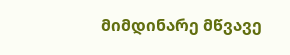მიმდინარე მწვავე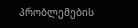პრობლემების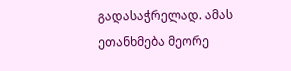გადასაჭრელად. ამას ეთანხმება მეორე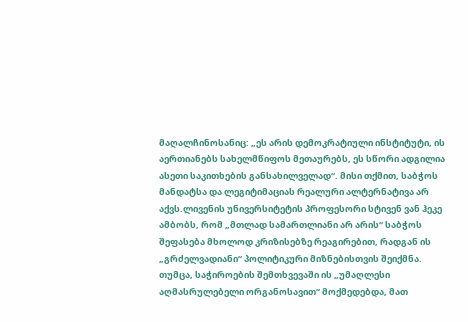მაღალჩინოსანიც: „ეს არის დემოკრატიული ინსტიტუტი, ის აერთიანებს სახელმწიფოს მეთაურებს, ეს სწორი ადგილია ასეთი საკითხების განსახილველად“. მისი თქმით, საბჭოს მანდატსა და ლეგიტიმაციას რეალური ალტერნატივა არ აქვს.ლივენის უნივერსიტეტის პროფესორი სტივენ ვან ჰეკე ამბობს, რომ „მთლად სამართლიანი არ არის“ საბჭოს შეფასება მხოლოდ კრიზისებზე რეაგირებით, რადგან ის „გრძელვადიანი“ პოლიტიკური მიზნებისთვის შეიქმნა. თუმცა, საჭიროების შემთხვევაში ის „უმაღლესი აღმასრულებელი ორგანოსავით“ მოქმედებდა, მათ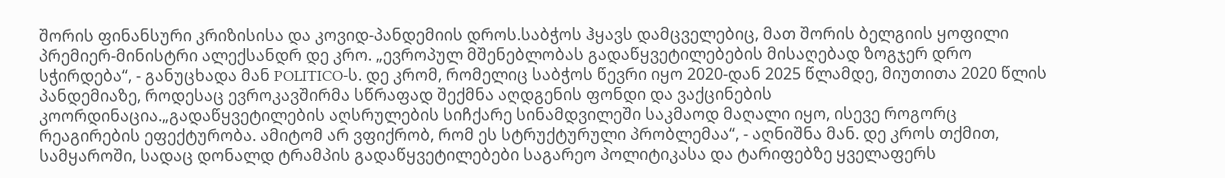შორის ფინანსური კრიზისისა და კოვიდ-პანდემიის დროს.საბჭოს ჰყავს დამცველებიც, მათ შორის ბელგიის ყოფილი პრემიერ-მინისტრი ალექსანდრ დე კრო. „ევროპულ მშენებლობას გადაწყვეტილებების მისაღებად ზოგჯერ დრო სჭირდება“, - განუცხადა მან POLITICO-ს. დე კრომ, რომელიც საბჭოს წევრი იყო 2020-დან 2025 წლამდე, მიუთითა 2020 წლის პანდემიაზე, როდესაც ევროკავშირმა სწრაფად შექმნა აღდგენის ფონდი და ვაქცინების კოორდინაცია.„გადაწყვეტილების აღსრულების სიჩქარე სინამდვილეში საკმაოდ მაღალი იყო, ისევე როგორც რეაგირების ეფექტურობა. ამიტომ არ ვფიქრობ, რომ ეს სტრუქტურული პრობლემაა“, - აღნიშნა მან. დე კროს თქმით, სამყაროში, სადაც დონალდ ტრამპის გადაწყვეტილებები საგარეო პოლიტიკასა და ტარიფებზე ყველაფერს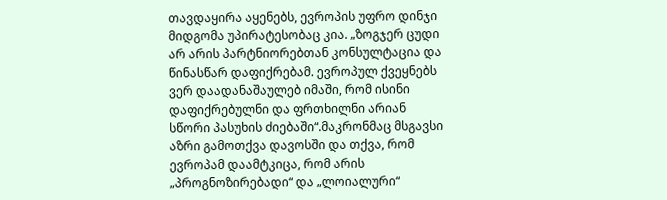თავდაყირა აყენებს, ევროპის უფრო დინჯი მიდგომა უპირატესობაც კია. „ზოგჯერ ცუდი არ არის პარტნიორებთან კონსულტაცია და წინასწარ დაფიქრებამ. ევროპულ ქვეყნებს ვერ დაადანაშაულებ იმაში, რომ ისინი დაფიქრებულნი და ფრთხილნი არიან სწორი პასუხის ძიებაში“.მაკრონმაც მსგავსი აზრი გამოთქვა დავოსში და თქვა, რომ ევროპამ დაამტკიცა, რომ არის „პროგნოზირებადი“ და „ლოიალური“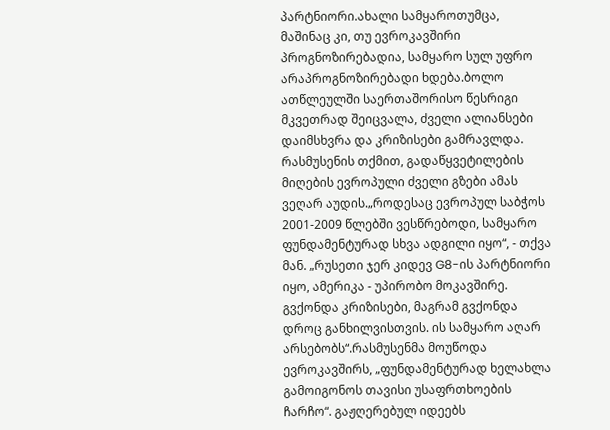პარტნიორი.ახალი სამყაროთუმცა, მაშინაც კი, თუ ევროკავშირი პროგნოზირებადია, სამყარო სულ უფრო არაპროგნოზირებადი ხდება.ბოლო ათწლეულში საერთაშორისო წესრიგი მკვეთრად შეიცვალა, ძველი ალიანსები დაიმსხვრა და კრიზისები გამრავლდა. რასმუსენის თქმით, გადაწყვეტილების მიღების ევროპული ძველი გზები ამას ვეღარ აუდის.„როდესაც ევროპულ საბჭოს 2001-2009 წლებში ვესწრებოდი, სამყარო ფუნდამენტურად სხვა ადგილი იყო“, - თქვა მან. „რუსეთი ჯერ კიდევ G8-ის პარტნიორი იყო, ამერიკა - უპირობო მოკავშირე. გვქონდა კრიზისები, მაგრამ გვქონდა დროც განხილვისთვის. ის სამყარო აღარ არსებობს“.რასმუსენმა მოუწოდა ევროკავშირს, „ფუნდამენტურად ხელახლა გამოიგონოს თავისი უსაფრთხოების ჩარჩო“. გაჟღერებულ იდეებს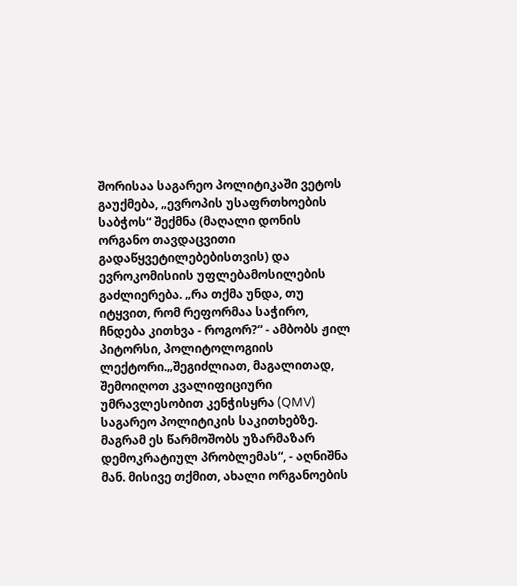შორისაა საგარეო პოლიტიკაში ვეტოს გაუქმება, „ევროპის უსაფრთხოების საბჭოს“ შექმნა (მაღალი დონის ორგანო თავდაცვითი გადაწყვეტილებებისთვის) და ევროკომისიის უფლებამოსილების გაძლიერება. „რა თქმა უნდა, თუ იტყვით, რომ რეფორმაა საჭირო, ჩნდება კითხვა - როგორ?“ - ამბობს ჟილ პიტორსი, პოლიტოლოგიის ლექტორი.„შეგიძლიათ, მაგალითად, შემოიღოთ კვალიფიციური უმრავლესობით კენჭისყრა (QMV) საგარეო პოლიტიკის საკითხებზე. მაგრამ ეს წარმოშობს უზარმაზარ დემოკრატიულ პრობლემას“, - აღნიშნა მან. მისივე თქმით, ახალი ორგანოების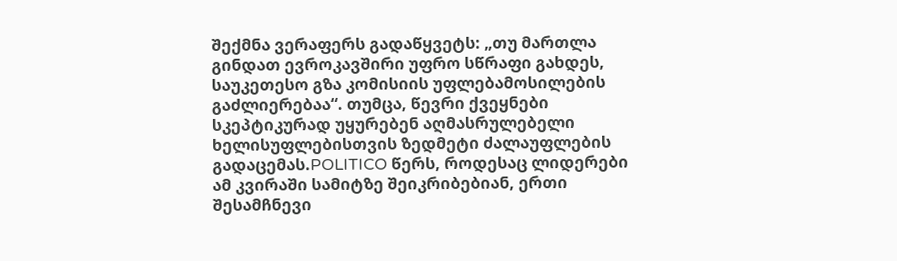შექმნა ვერაფერს გადაწყვეტს: „თუ მართლა გინდათ ევროკავშირი უფრო სწრაფი გახდეს, საუკეთესო გზა კომისიის უფლებამოსილების გაძლიერებაა“. თუმცა, წევრი ქვეყნები სკეპტიკურად უყურებენ აღმასრულებელი ხელისუფლებისთვის ზედმეტი ძალაუფლების გადაცემას.POLITICO წერს, როდესაც ლიდერები ამ კვირაში სამიტზე შეიკრიბებიან, ერთი შესამჩნევი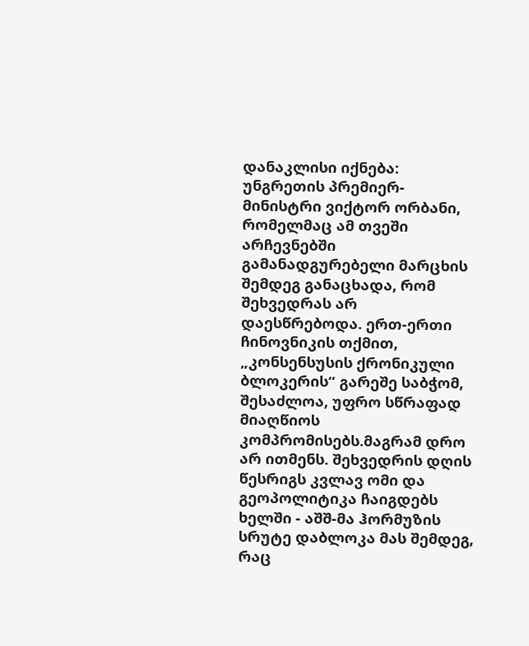დანაკლისი იქნება: უნგრეთის პრემიერ-მინისტრი ვიქტორ ორბანი, რომელმაც ამ თვეში არჩევნებში გამანადგურებელი მარცხის შემდეგ განაცხადა, რომ შეხვედრას არ დაესწრებოდა. ერთ-ერთი ჩინოვნიკის თქმით, „კონსენსუსის ქრონიკული ბლოკერის“ გარეშე საბჭომ, შესაძლოა, უფრო სწრაფად მიაღწიოს კომპრომისებს.მაგრამ დრო არ ითმენს. შეხვედრის დღის წესრიგს კვლავ ომი და გეოპოლიტიკა ჩაიგდებს ხელში - აშშ-მა ჰორმუზის სრუტე დაბლოკა მას შემდეგ, რაც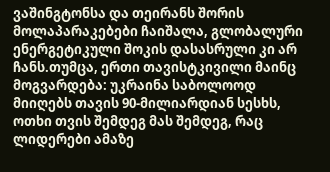ვაშინგტონსა და თეირანს შორის მოლაპარაკებები ჩაიშალა, გლობალური ენერგეტიკული შოკის დასასრული კი არ ჩანს.თუმცა, ერთი თავისტკივილი მაინც მოგვარდება: უკრაინა საბოლოოდ მიიღებს თავის 90-მილიარდიან სესხს, ოთხი თვის შემდეგ მას შემდეგ, რაც ლიდერები ამაზე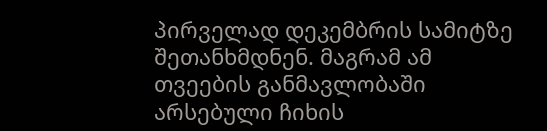პირველად დეკემბრის სამიტზე შეთანხმდნენ. მაგრამ ამ თვეების განმავლობაში არსებული ჩიხის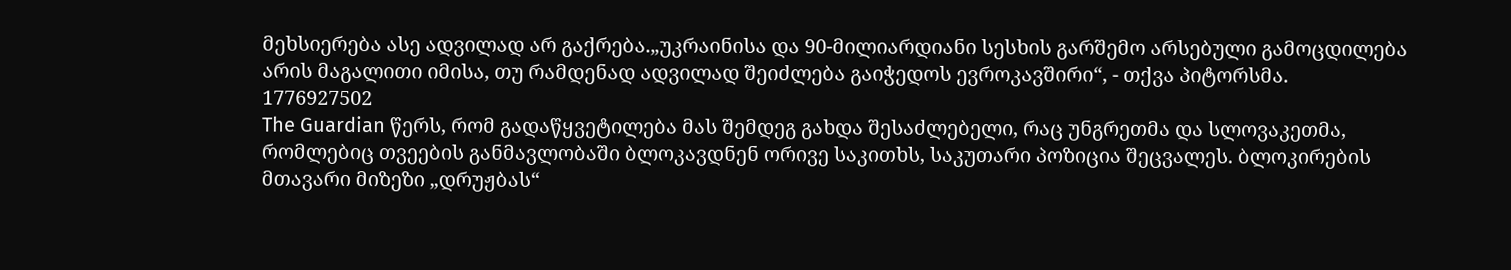მეხსიერება ასე ადვილად არ გაქრება.„უკრაინისა და 90-მილიარდიანი სესხის გარშემო არსებული გამოცდილება არის მაგალითი იმისა, თუ რამდენად ადვილად შეიძლება გაიჭედოს ევროკავშირი“, - თქვა პიტორსმა.
1776927502
The Guardian წერს, რომ გადაწყვეტილება მას შემდეგ გახდა შესაძლებელი, რაც უნგრეთმა და სლოვაკეთმა, რომლებიც თვეების განმავლობაში ბლოკავდნენ ორივე საკითხს, საკუთარი პოზიცია შეცვალეს. ბლოკირების მთავარი მიზეზი „დრუჟბას“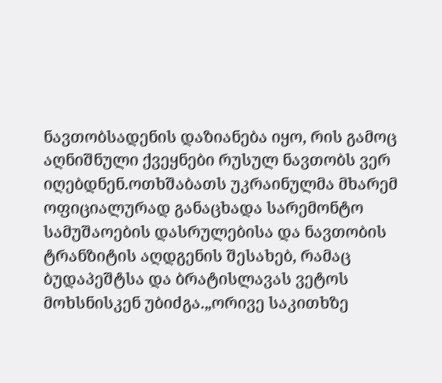ნავთობსადენის დაზიანება იყო, რის გამოც აღნიშნული ქვეყნები რუსულ ნავთობს ვერ იღებდნენ.ოთხშაბათს უკრაინულმა მხარემ ოფიციალურად განაცხადა სარემონტო სამუშაოების დასრულებისა და ნავთობის ტრანზიტის აღდგენის შესახებ, რამაც ბუდაპეშტსა და ბრატისლავას ვეტოს მოხსნისკენ უბიძგა.„ორივე საკითხზე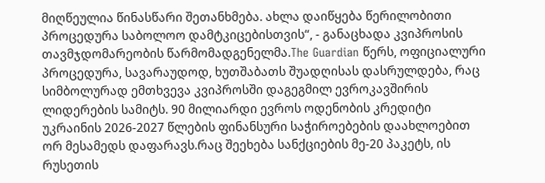მიღწეულია წინასწარი შეთანხმება. ახლა დაიწყება წერილობითი პროცედურა საბოლოო დამტკიცებისთვის“, - განაცხადა კვიპროსის თავმჯდომარეობის წარმომადგენელმა.The Guardian წერს, ოფიციალური პროცედურა, სავარაუდოდ, ხუთშაბათს შუადღისას დასრულდება, რაც სიმბოლურად ემთხვევა კვიპროსში დაგეგმილ ევროკავშირის ლიდერების სამიტს. 90 მილიარდი ევროს ოდენობის კრედიტი უკრაინის 2026-2027 წლების ფინანსური საჭიროებების დაახლოებით ორ მესამედს დაფარავს.რაც შეეხება სანქციების მე-20 პაკეტს, ის რუსეთის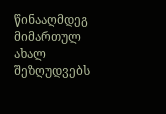წინააღმდეგ მიმართულ ახალ შეზღუდვებს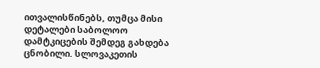ითვალისწინებს, თუმცა მისი დეტალები საბოლოო დამტკიცების შემდეგ გახდება ცნობილი. სლოვაკეთის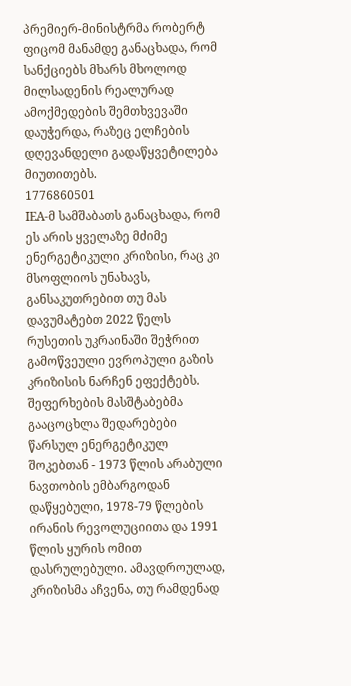პრემიერ-მინისტრმა რობერტ ფიცომ მანამდე განაცხადა, რომ სანქციებს მხარს მხოლოდ მილსადენის რეალურად ამოქმედების შემთხვევაში დაუჭერდა, რაზეც ელჩების დღევანდელი გადაწყვეტილება მიუთითებს.
1776860501
IEA-მ სამშაბათს განაცხადა, რომ ეს არის ყველაზე მძიმე ენერგეტიკული კრიზისი, რაც კი მსოფლიოს უნახავს, განსაკუთრებით თუ მას დავუმატებთ 2022 წელს რუსეთის უკრაინაში შეჭრით გამოწვეული ევროპული გაზის კრიზისის ნარჩენ ეფექტებს. შეფერხების მასშტაბებმა გააცოცხლა შედარებები წარსულ ენერგეტიკულ შოკებთან - 1973 წლის არაბული ნავთობის ემბარგოდან დაწყებული, 1978-79 წლების ირანის რევოლუციითა და 1991 წლის ყურის ომით დასრულებული. ამავდროულად, კრიზისმა აჩვენა, თუ რამდენად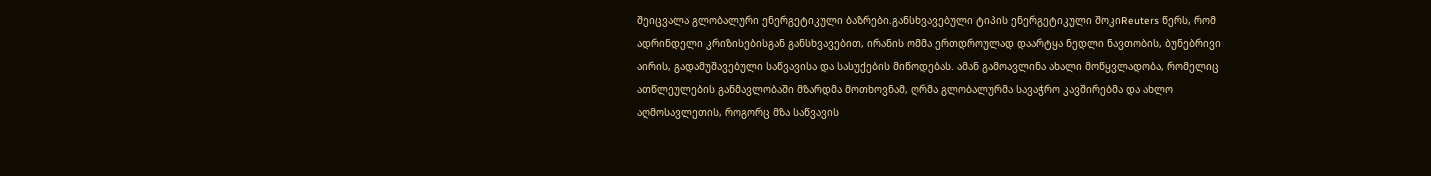შეიცვალა გლობალური ენერგეტიკული ბაზრები.განსხვავებული ტიპის ენერგეტიკული შოკიReuters წერს, რომ ადრინდელი კრიზისებისგან განსხვავებით, ირანის ომმა ერთდროულად დაარტყა ნედლი ნავთობის, ბუნებრივი აირის, გადამუშავებული საწვავისა და სასუქების მიწოდებას. ამან გამოავლინა ახალი მოწყვლადობა, რომელიც ათწლეულების განმავლობაში მზარდმა მოთხოვნამ, ღრმა გლობალურმა სავაჭრო კავშირებმა და ახლო აღმოსავლეთის, როგორც მზა საწვავის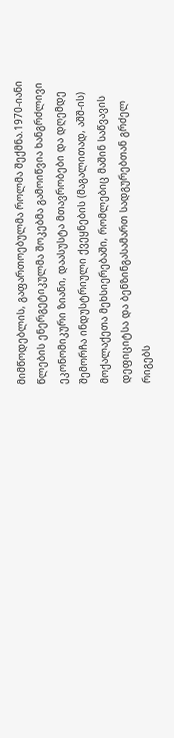მიმწოდებლის, გაფართოებულმა როლმა შექმნა.1970-იანი წლების ენერგეტიკულმა შოკებმა გამოიწვია ხანგრძლივი ეკონომიკური ზიანი, დაასუსტა მთავრობები და დღემდე შემორჩა ინდუსტრიული ქვეყნების (მაგალითად, აშშ-ის) მოქალაქეთა მეხსიერებაში, რომლებიც მაშინ საწვავის დეფიციტსა და ბენზინგასამართ სადგურებთან გრძელ რიგებს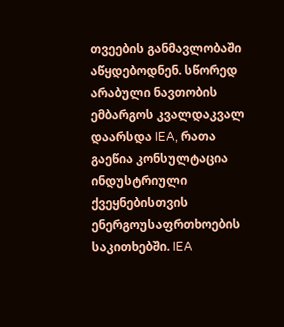თვეების განმავლობაში აწყდებოდნენ. სწორედ არაბული ნავთობის ემბარგოს კვალდაკვალ დაარსდა IEA, რათა გაეწია კონსულტაცია ინდუსტრიული ქვეყნებისთვის ენერგოუსაფრთხოების საკითხებში. IEA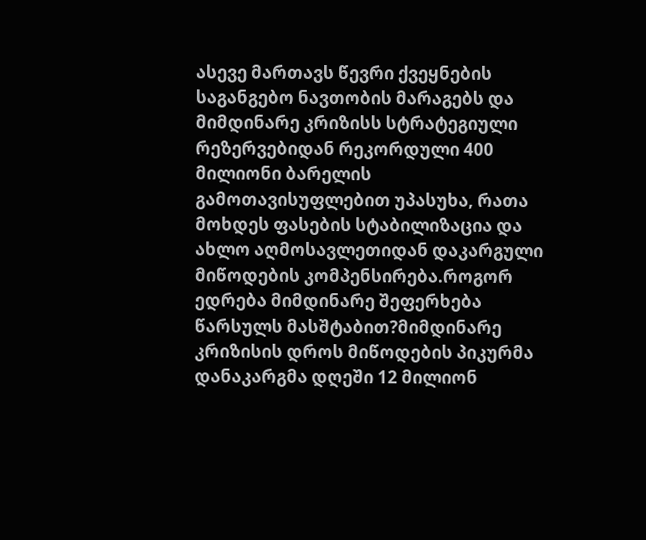ასევე მართავს წევრი ქვეყნების საგანგებო ნავთობის მარაგებს და მიმდინარე კრიზისს სტრატეგიული რეზერვებიდან რეკორდული 400 მილიონი ბარელის გამოთავისუფლებით უპასუხა, რათა მოხდეს ფასების სტაბილიზაცია და ახლო აღმოსავლეთიდან დაკარგული მიწოდების კომპენსირება.როგორ ედრება მიმდინარე შეფერხება წარსულს მასშტაბით?მიმდინარე კრიზისის დროს მიწოდების პიკურმა დანაკარგმა დღეში 12 მილიონ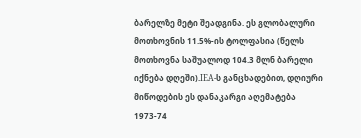ბარელზე მეტი შეადგინა. ეს გლობალური მოთხოვნის 11.5%-ის ტოლფასია (წელს მოთხოვნა საშუალოდ 104.3 მლნ ბარელი იქნება დღეში).IEA-ს განცხადებით, დღიური მიწოდების ეს დანაკარგი აღემატება 1973-74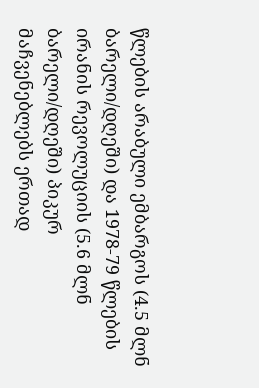წლების არაბული ემბარგოს (4.5 მლნ ბარელი/დღეში) და 1978-79 წლების ირანის რევოლუციის (5.6 მლნ ბარელი/დღეში) პიკურ მაჩვენებლებს ერთად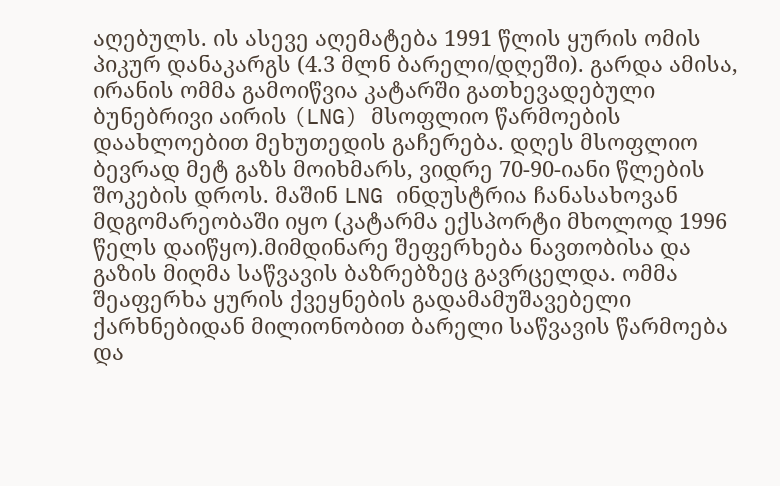აღებულს. ის ასევე აღემატება 1991 წლის ყურის ომის პიკურ დანაკარგს (4.3 მლნ ბარელი/დღეში). გარდა ამისა, ირანის ომმა გამოიწვია კატარში გათხევადებული ბუნებრივი აირის (LNG) მსოფლიო წარმოების დაახლოებით მეხუთედის გაჩერება. დღეს მსოფლიო ბევრად მეტ გაზს მოიხმარს, ვიდრე 70-90-იანი წლების შოკების დროს. მაშინ LNG ინდუსტრია ჩანასახოვან მდგომარეობაში იყო (კატარმა ექსპორტი მხოლოდ 1996 წელს დაიწყო).მიმდინარე შეფერხება ნავთობისა და გაზის მიღმა საწვავის ბაზრებზეც გავრცელდა. ომმა შეაფერხა ყურის ქვეყნების გადამამუშავებელი ქარხნებიდან მილიონობით ბარელი საწვავის წარმოება და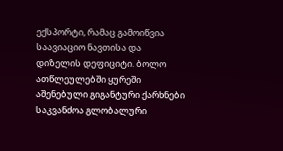ექსპორტი, რამაც გამოიწვია საავიაციო ნავთისა და დიზელის დეფიციტი. ბოლო ათწლეულებში ყურეში აშენებული გიგანტური ქარხნები საკვანძოა გლობალური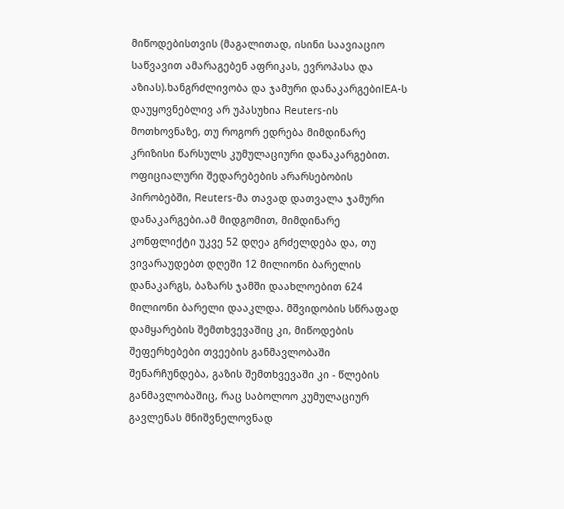მიწოდებისთვის (მაგალითად, ისინი საავიაციო საწვავით ამარაგებენ აფრიკას, ევროპასა და აზიას).ხანგრძლივობა და ჯამური დანაკარგებიIEA-ს დაუყოვნებლივ არ უპასუხია Reuters-ის მოთხოვნაზე, თუ როგორ ედრება მიმდინარე კრიზისი წარსულს კუმულაციური დანაკარგებით. ოფიციალური შედარებების არარსებობის პირობებში, Reuters-მა თავად დათვალა ჯამური დანაკარგები.ამ მიდგომით, მიმდინარე კონფლიქტი უკვე 52 დღეა გრძელდება და, თუ ვივარაუდებთ დღეში 12 მილიონი ბარელის დანაკარგს, ბაზარს ჯამში დაახლოებით 624 მილიონი ბარელი დააკლდა. მშვიდობის სწრაფად დამყარების შემთხვევაშიც კი, მიწოდების შეფერხებები თვეების განმავლობაში შენარჩუნდება, გაზის შემთხვევაში კი - წლების განმავლობაშიც, რაც საბოლოო კუმულაციურ გავლენას მნიშვნელოვნად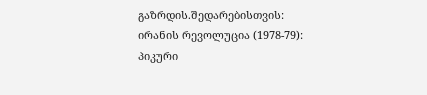გაზრდის.შედარებისთვის: ირანის რევოლუცია (1978-79): პიკური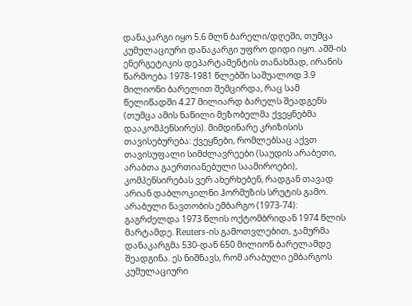დანაკარგი იყო 5.6 მლნ ბარელი/დღეში, თუმცა კუმულაციური დანაკარგი უფრო დიდი იყო. აშშ-ის ენერგეტიკის დეპარტამენტის თანახმად, ირანის წარმოება 1978-1981 წლებში საშუალოდ 3.9 მილიონი ბარელით შემცირდა, რაც სამ წელიწადში 4.27 მილიარდ ბარელს შეადგენს (თუმცა ამის ნაწილი მეზობელმა ქვეყნებმა დააკომპენსირეს). მიმდინარე კრიზისის თავისებურება: ქვეყნები, რომლებსაც აქვთ თავისუფალი სიმძლავრეები (საუდის არაბეთი, არაბთა გაერთიანებული საამიროები), კომპენსირებას ვერ ახერხებენ, რადგან თავად არიან დაბლოკილნი ჰორმუზის სრუტის გამო. არაბული ნავთობის ემბარგო (1973-74): გაგრძელდა 1973 წლის ოქტომბრიდან 1974 წლის მარტამდე. Reuters-ის გამოთვლებით, ჯამურმა დანაკარგმა 530-დან 650 მილიონ ბარელამდე შეადგინა. ეს ნიშნავს, რომ არაბული ემბარგოს კუმულაციური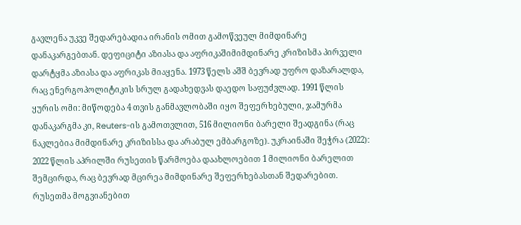გავლენა უკვე შედარებადია ირანის ომით გამოწვეულ მიმდინარე დანაკარგებთან. დეფიციტი აზიასა და აფრიკაშიმიმდინარე კრიზისმა პირველი დარტყმა აზიასა და აფრიკას მიაყენა. 1973 წელს აშშ ბევრად უფრო დაზარალდა, რაც ენერგოპოლიტიკის სრულ გადახედვას დაედო საფუძვლად. 1991 წლის ყურის ომი: მიწოდება 4 თვის განმავლობაში იყო შეფერხებული, ჯამურმა დანაკარგმა კი, Reuters-ის გამოთვლით, 516 მილიონი ბარელი შეადგინა (რაც ნაკლებია მიმდინარე კრიზისსა და არაბულ ემბარგოზე). უკრაინაში შეჭრა (2022): 2022 წლის აპრილში რუსეთის წარმოება დაახლოებით 1 მილიონი ბარელით შემცირდა, რაც ბევრად მცირეა მიმდინარე შეფერხებასთან შედარებით. რუსეთმა მოგვიანებით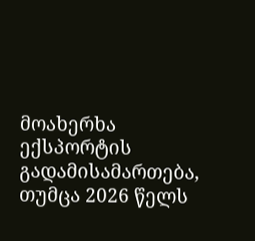მოახერხა ექსპორტის გადამისამართება, თუმცა 2026 წელს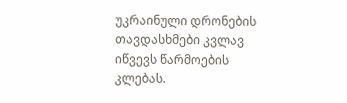უკრაინული დრონების თავდასხმები კვლავ იწვევს წარმოების კლებას.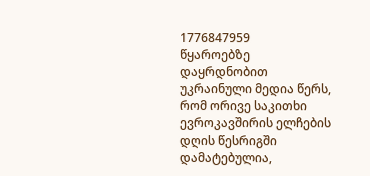1776847959
წყაროებზე დაყრდნობით უკრაინული მედია წერს, რომ ორივე საკითხი ევროკავშირის ელჩების დღის წესრიგში დამატებულია,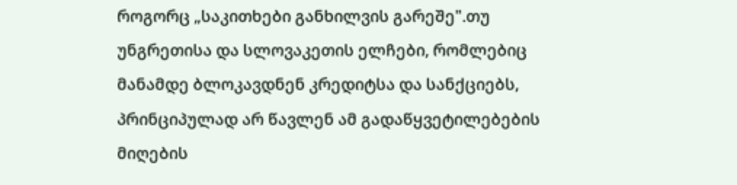როგორც „საკითხები განხილვის გარეშე".თუ უნგრეთისა და სლოვაკეთის ელჩები, რომლებიც მანამდე ბლოკავდნენ კრედიტსა და სანქციებს, პრინციპულად არ წავლენ ამ გადაწყვეტილებების მიღების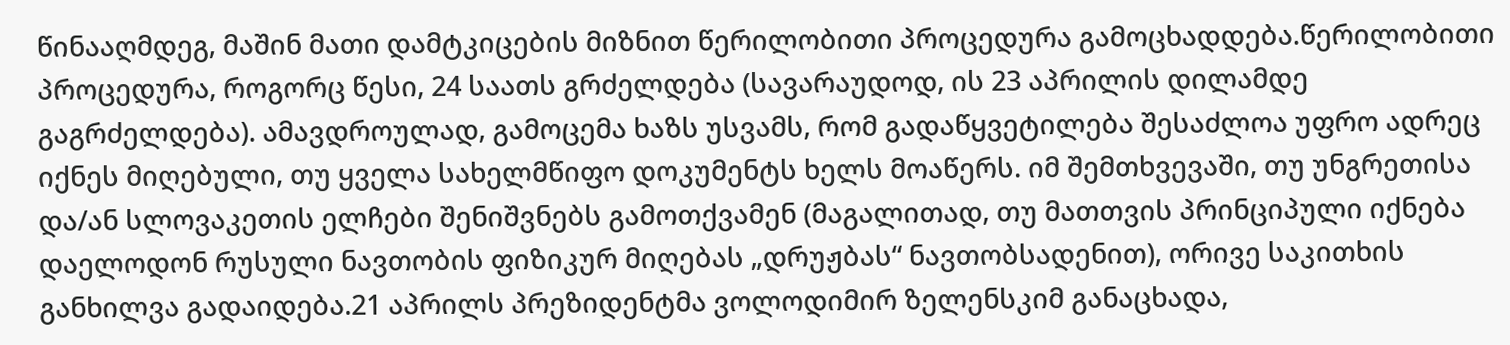წინააღმდეგ, მაშინ მათი დამტკიცების მიზნით წერილობითი პროცედურა გამოცხადდება.წერილობითი პროცედურა, როგორც წესი, 24 საათს გრძელდება (სავარაუდოდ, ის 23 აპრილის დილამდე გაგრძელდება). ამავდროულად, გამოცემა ხაზს უსვამს, რომ გადაწყვეტილება შესაძლოა უფრო ადრეც იქნეს მიღებული, თუ ყველა სახელმწიფო დოკუმენტს ხელს მოაწერს. იმ შემთხვევაში, თუ უნგრეთისა და/ან სლოვაკეთის ელჩები შენიშვნებს გამოთქვამენ (მაგალითად, თუ მათთვის პრინციპული იქნება დაელოდონ რუსული ნავთობის ფიზიკურ მიღებას „დრუჟბას“ ნავთობსადენით), ორივე საკითხის განხილვა გადაიდება.21 აპრილს პრეზიდენტმა ვოლოდიმირ ზელენსკიმ განაცხადა,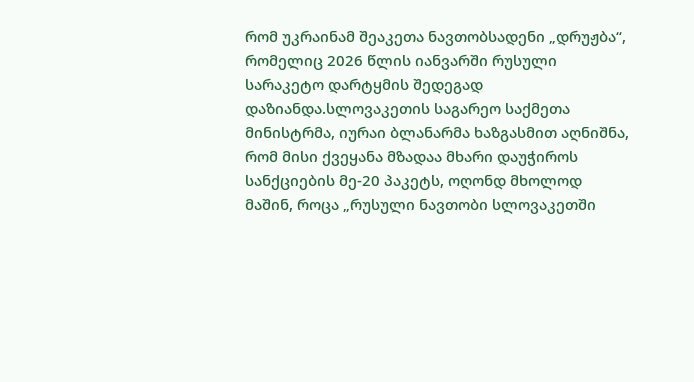რომ უკრაინამ შეაკეთა ნავთობსადენი „დრუჟბა“, რომელიც 2026 წლის იანვარში რუსული სარაკეტო დარტყმის შედეგად დაზიანდა.სლოვაკეთის საგარეო საქმეთა მინისტრმა, იურაი ბლანარმა ხაზგასმით აღნიშნა, რომ მისი ქვეყანა მზადაა მხარი დაუჭიროს სანქციების მე-20 პაკეტს, ოღონდ მხოლოდ მაშინ, როცა „რუსული ნავთობი სლოვაკეთში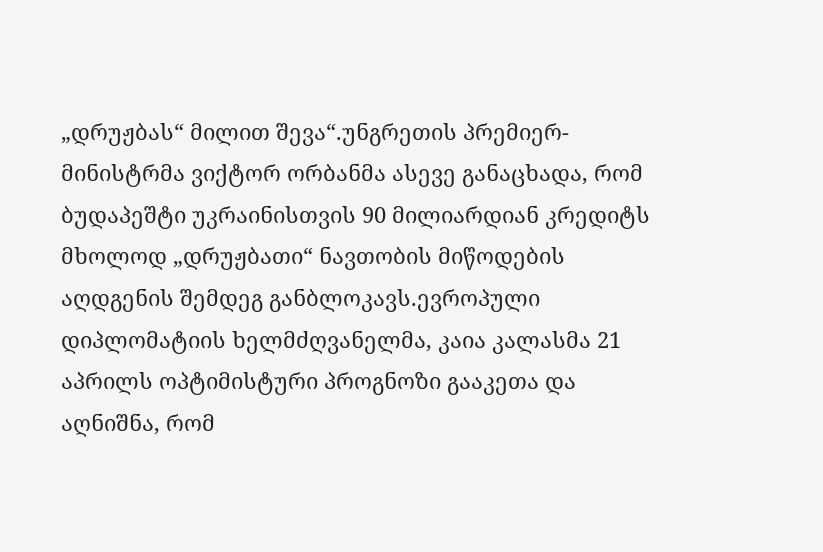„დრუჟბას“ მილით შევა“.უნგრეთის პრემიერ-მინისტრმა ვიქტორ ორბანმა ასევე განაცხადა, რომ ბუდაპეშტი უკრაინისთვის 90 მილიარდიან კრედიტს მხოლოდ „დრუჟბათი“ ნავთობის მიწოდების აღდგენის შემდეგ განბლოკავს.ევროპული დიპლომატიის ხელმძღვანელმა, კაია კალასმა 21 აპრილს ოპტიმისტური პროგნოზი გააკეთა და აღნიშნა, რომ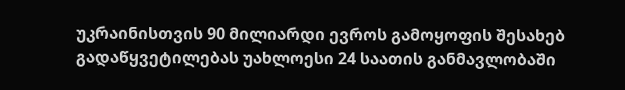უკრაინისთვის 90 მილიარდი ევროს გამოყოფის შესახებ გადაწყვეტილებას უახლოესი 24 საათის განმავლობაში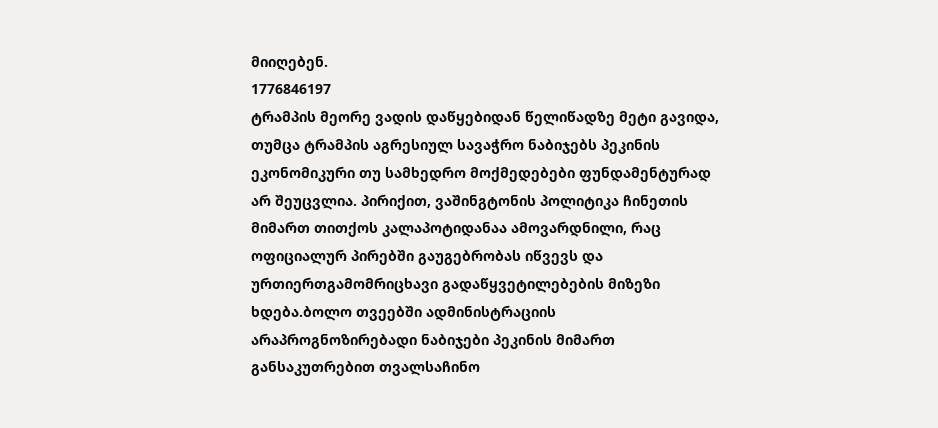მიიღებენ.
1776846197
ტრამპის მეორე ვადის დაწყებიდან წელიწადზე მეტი გავიდა, თუმცა ტრამპის აგრესიულ სავაჭრო ნაბიჯებს პეკინის ეკონომიკური თუ სამხედრო მოქმედებები ფუნდამენტურად არ შეუცვლია. პირიქით, ვაშინგტონის პოლიტიკა ჩინეთის მიმართ თითქოს კალაპოტიდანაა ამოვარდნილი, რაც ოფიციალურ პირებში გაუგებრობას იწვევს და ურთიერთგამომრიცხავი გადაწყვეტილებების მიზეზი ხდება.ბოლო თვეებში ადმინისტრაციის არაპროგნოზირებადი ნაბიჯები პეკინის მიმართ განსაკუთრებით თვალსაჩინო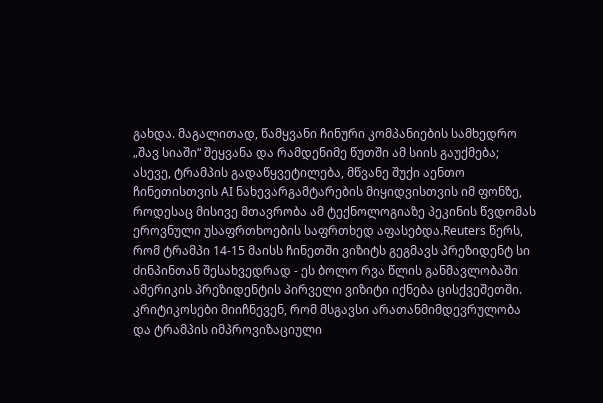გახდა. მაგალითად, წამყვანი ჩინური კომპანიების სამხედრო „შავ სიაში“ შეყვანა და რამდენიმე წუთში ამ სიის გაუქმება; ასევე, ტრამპის გადაწყვეტილება, მწვანე შუქი აენთო ჩინეთისთვის AI ნახევარგამტარების მიყიდვისთვის იმ ფონზე, როდესაც მისივე მთავრობა ამ ტექნოლოგიაზე პეკინის წვდომას ეროვნული უსაფრთხოების საფრთხედ აფასებდა.Reuters წერს, რომ ტრამპი 14-15 მაისს ჩინეთში ვიზიტს გეგმავს პრეზიდენტ სი ძინპინთან შესახვედრად - ეს ბოლო რვა წლის განმავლობაში ამერიკის პრეზიდენტის პირველი ვიზიტი იქნება ცისქვეშეთში. კრიტიკოსები მიიჩნევენ, რომ მსგავსი არათანმიმდევრულობა და ტრამპის იმპროვიზაციული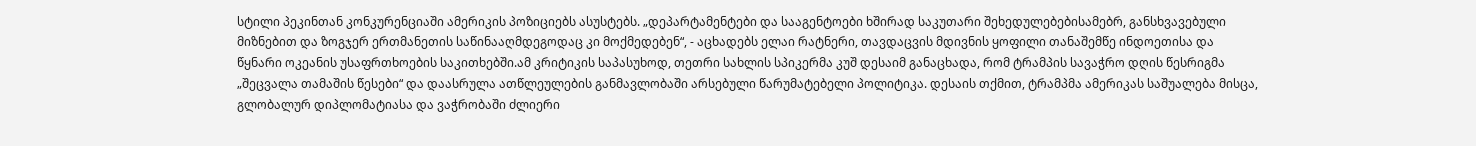სტილი პეკინთან კონკურენციაში ამერიკის პოზიციებს ასუსტებს. „დეპარტამენტები და სააგენტოები ხშირად საკუთარი შეხედულებებისამებრ, განსხვავებული მიზნებით და ზოგჯერ ერთმანეთის საწინააღმდეგოდაც კი მოქმედებენ“, - აცხადებს ელაი რატნერი, თავდაცვის მდივნის ყოფილი თანაშემწე ინდოეთისა და წყნარი ოკეანის უსაფრთხოების საკითხებში.ამ კრიტიკის საპასუხოდ, თეთრი სახლის სპიკერმა კუშ დესაიმ განაცხადა, რომ ტრამპის სავაჭრო დღის წესრიგმა „შეცვალა თამაშის წესები“ და დაასრულა ათწლეულების განმავლობაში არსებული წარუმატებელი პოლიტიკა. დესაის თქმით, ტრამპმა ამერიკას საშუალება მისცა, გლობალურ დიპლომატიასა და ვაჭრობაში ძლიერი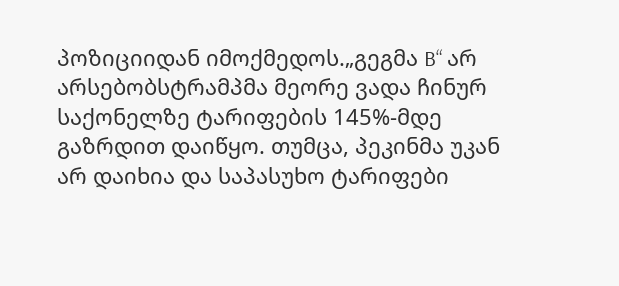პოზიციიდან იმოქმედოს.„გეგმა B“ არ არსებობსტრამპმა მეორე ვადა ჩინურ საქონელზე ტარიფების 145%-მდე გაზრდით დაიწყო. თუმცა, პეკინმა უკან არ დაიხია და საპასუხო ტარიფები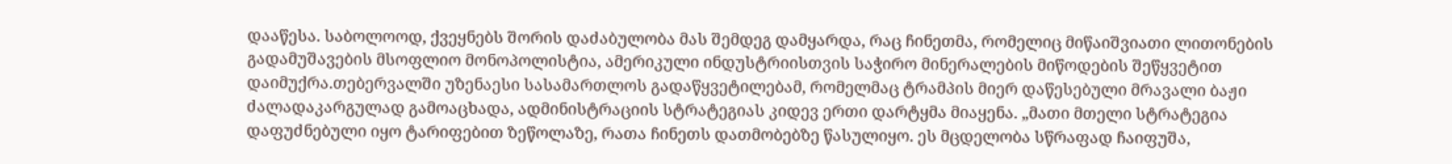დააწესა. საბოლოოდ, ქვეყნებს შორის დაძაბულობა მას შემდეგ დამყარდა, რაც ჩინეთმა, რომელიც მიწაიშვიათი ლითონების გადამუშავების მსოფლიო მონოპოლისტია, ამერიკული ინდუსტრიისთვის საჭირო მინერალების მიწოდების შეწყვეტით დაიმუქრა.თებერვალში უზენაესი სასამართლოს გადაწყვეტილებამ, რომელმაც ტრამპის მიერ დაწესებული მრავალი ბაჟი ძალადაკარგულად გამოაცხადა, ადმინისტრაციის სტრატეგიას კიდევ ერთი დარტყმა მიაყენა. „მათი მთელი სტრატეგია დაფუძნებული იყო ტარიფებით ზეწოლაზე, რათა ჩინეთს დათმობებზე წასულიყო. ეს მცდელობა სწრაფად ჩაიფუშა,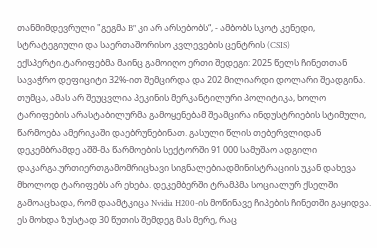თანმიმდევრული "გეგმა B" კი არ არსებობს“, - ამბობს სკოტ კენედი, სტრატეგიული და საერთაშორისო კვლევების ცენტრის (CSIS) ექსპერტი.ტარიფებმა მაინც გამოიღო ერთი შედეგი: 2025 წელს ჩინეთთან სავაჭრო დეფიციტი 32%-ით შემცირდა და 202 მილიარდი დოლარი შეადგინა. თუმცა, ამას არ შეუცვლია პეკინის მერკანტილური პოლიტიკა, ხოლო ტარიფების არასტაბილურმა გამოყენებამ შეამცირა ინდუსტრიების სტიმული, წარმოება ამერიკაში დაებრუნებინათ. გასული წლის თებერვლიდან დეკემბრამდე აშშ-მა წარმოების სექტორში 91 000 სამუშაო ადგილი დაკარგა.ურთიერთგამომრიცხავი სიგნალებიადმინისტრაციის უკან დახევა მხოლოდ ტარიფებს არ ეხება. დეკემბერში ტრამპმა სოციალურ ქსელში გამოაცხადა, რომ დაამტკიცა Nvidia H200-ის მოწინავე ჩიპების ჩინეთში გაყიდვა. ეს მოხდა ზუსტად 30 წუთის შემდეგ მას მერე, რაც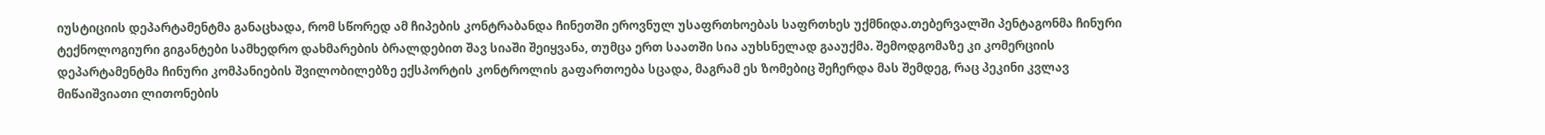იუსტიციის დეპარტამენტმა განაცხადა, რომ სწორედ ამ ჩიპების კონტრაბანდა ჩინეთში ეროვნულ უსაფრთხოებას საფრთხეს უქმნიდა.თებერვალში პენტაგონმა ჩინური ტექნოლოგიური გიგანტები სამხედრო დახმარების ბრალდებით შავ სიაში შეიყვანა, თუმცა ერთ საათში სია აუხსნელად გააუქმა. შემოდგომაზე კი კომერციის დეპარტამენტმა ჩინური კომპანიების შვილობილებზე ექსპორტის კონტროლის გაფართოება სცადა, მაგრამ ეს ზომებიც შეჩერდა მას შემდეგ, რაც პეკინი კვლავ მიწაიშვიათი ლითონების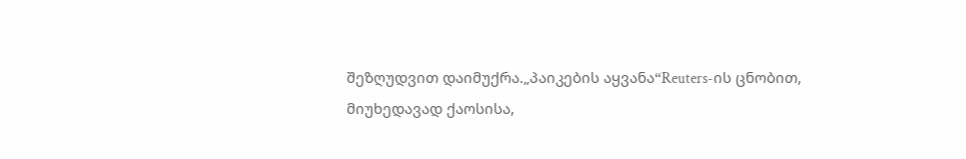შეზღუდვით დაიმუქრა.„პაიკების აყვანა“Reuters-ის ცნობით, მიუხედავად ქაოსისა,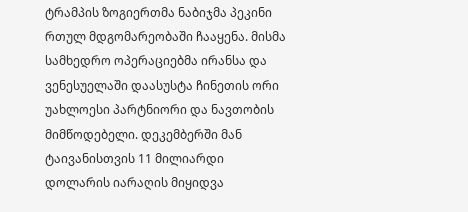ტრამპის ზოგიერთმა ნაბიჯმა პეკინი რთულ მდგომარეობაში ჩააყენა. მისმა სამხედრო ოპერაციებმა ირანსა და ვენესუელაში დაასუსტა ჩინეთის ორი უახლოესი პარტნიორი და ნავთობის მიმწოდებელი. დეკემბერში მან ტაივანისთვის 11 მილიარდი დოლარის იარაღის მიყიდვა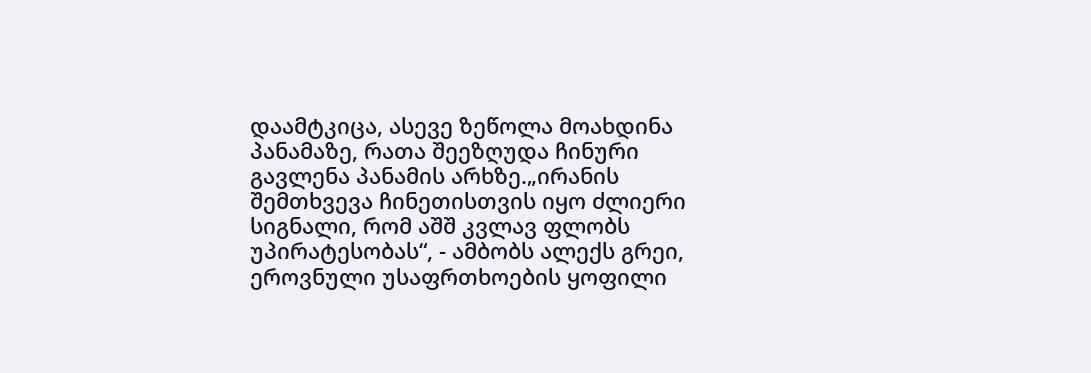დაამტკიცა, ასევე ზეწოლა მოახდინა პანამაზე, რათა შეეზღუდა ჩინური გავლენა პანამის არხზე.„ირანის შემთხვევა ჩინეთისთვის იყო ძლიერი სიგნალი, რომ აშშ კვლავ ფლობს უპირატესობას“, - ამბობს ალექს გრეი, ეროვნული უსაფრთხოების ყოფილი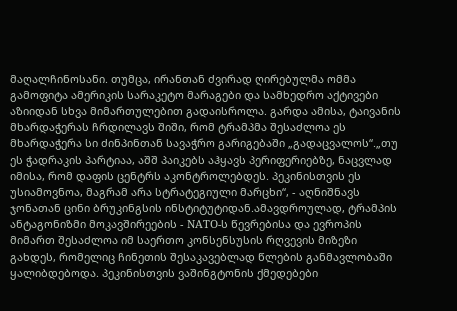მაღალჩინოსანი. თუმცა, ირანთან ძვირად ღირებულმა ომმა გამოფიტა ამერიკის სარაკეტო მარაგები და სამხედრო აქტივები აზიიდან სხვა მიმართულებით გადაისროლა. გარდა ამისა, ტაივანის მხარდაჭერას ჩრდილავს შიში, რომ ტრამპმა შესაძლოა ეს მხარდაჭერა სი ძინპინთან სავაჭრო გარიგებაში „გადაცვალოს“.„თუ ეს ჭადრაკის პარტიაა, აშშ პაიკებს აჰყავს პერიფერიებზე, ნაცვლად იმისა, რომ დაფის ცენტრს აკონტროლებდეს. პეკინისთვის ეს უსიამოვნოა, მაგრამ არა სტრატეგიული მარცხი“, - აღნიშნავს ჯონათან ცინი ბრუკინგსის ინსტიტუტიდან.ამავდროულად, ტრამპის ანტაგონიზმი მოკავშირეების - NATO-ს წევრებისა და ევროპის მიმართ შესაძლოა იმ საერთო კონსენსუსის რღვევის მიზეზი გახდეს, რომელიც ჩინეთის შესაკავებლად წლების განმავლობაში ყალიბდებოდა. პეკინისთვის ვაშინგტონის ქმედებები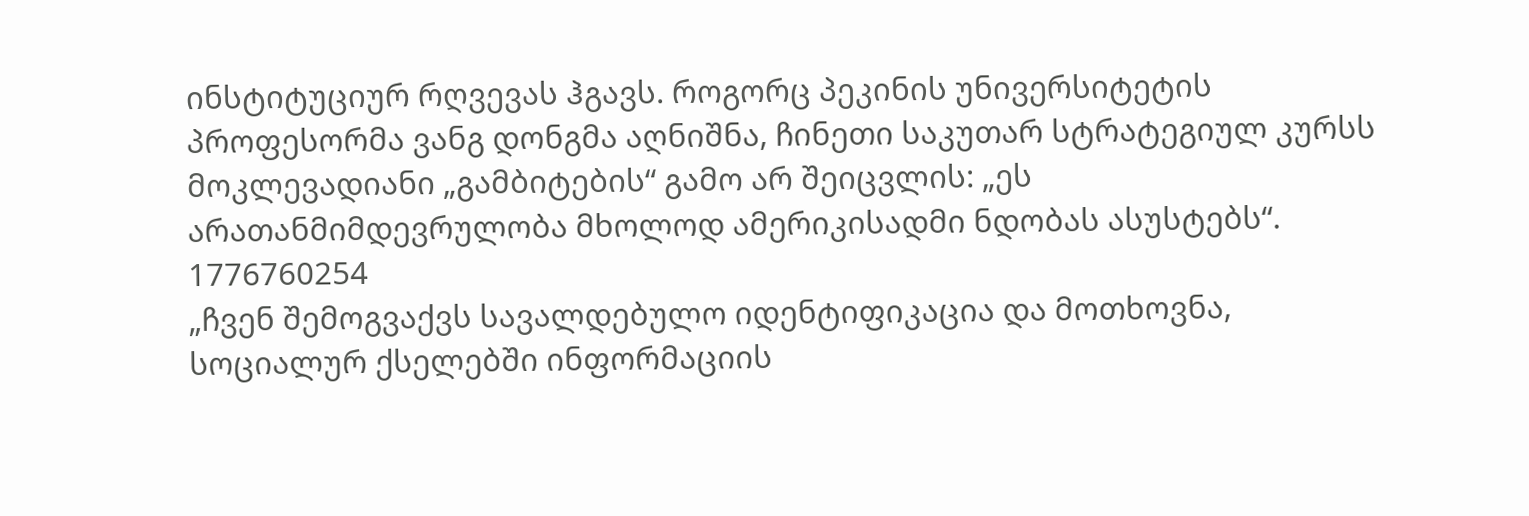ინსტიტუციურ რღვევას ჰგავს. როგორც პეკინის უნივერსიტეტის პროფესორმა ვანგ დონგმა აღნიშნა, ჩინეთი საკუთარ სტრატეგიულ კურსს მოკლევადიანი „გამბიტების“ გამო არ შეიცვლის: „ეს არათანმიმდევრულობა მხოლოდ ამერიკისადმი ნდობას ასუსტებს“.
1776760254
„ჩვენ შემოგვაქვს სავალდებულო იდენტიფიკაცია და მოთხოვნა, სოციალურ ქსელებში ინფორმაციის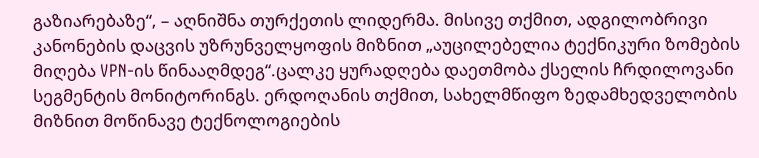გაზიარებაზე“, – აღნიშნა თურქეთის ლიდერმა. მისივე თქმით, ადგილობრივი კანონების დაცვის უზრუნველყოფის მიზნით „აუცილებელია ტექნიკური ზომების მიღება VPN-ის წინააღმდეგ“.ცალკე ყურადღება დაეთმობა ქსელის ჩრდილოვანი სეგმენტის მონიტორინგს. ერდოღანის თქმით, სახელმწიფო ზედამხედველობის მიზნით მოწინავე ტექნოლოგიების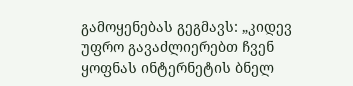გამოყენებას გეგმავს: „კიდევ უფრო გავაძლიერებთ ჩვენ ყოფნას ინტერნეტის ბნელ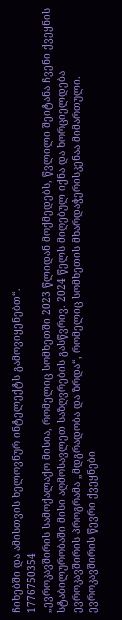ჩიხებში და ამისთვის ხელოვნურ ინტელექტს გამოვიყენებთ“.
1776750354
„ევროკავშირის სამოქალაქო მისია, რომელიც სომხეთში 2023 წლიდან მოქმედებს, წვლილი შეიტანა ჩვენი ქვეყნის სტაბილურობაში მისი აღმოსავლეთ საზღვრების გასწვრივ. 2024 წელს მიღებულ იქნა და ხორციელდება ევროკავშირის პროგრამა „მდგრადობა და ზრდა“, რომელიც სომხეთის მხარდაჭერისკენაა მიმართული. ევროკავშირის წევრი ქვეყნები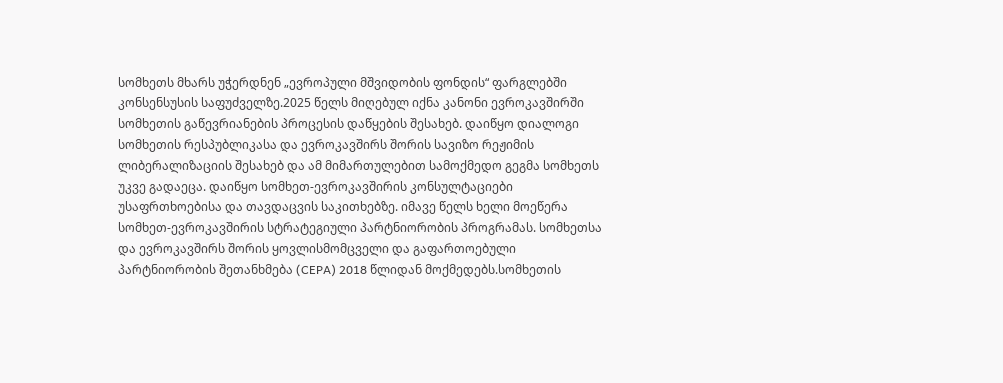სომხეთს მხარს უჭერდნენ „ევროპული მშვიდობის ფონდის“ ფარგლებში კონსენსუსის საფუძველზე.2025 წელს მიღებულ იქნა კანონი ევროკავშირში სომხეთის გაწევრიანების პროცესის დაწყების შესახებ. დაიწყო დიალოგი სომხეთის რესპუბლიკასა და ევროკავშირს შორის სავიზო რეჟიმის ლიბერალიზაციის შესახებ და ამ მიმართულებით სამოქმედო გეგმა სომხეთს უკვე გადაეცა. დაიწყო სომხეთ-ევროკავშირის კონსულტაციები უსაფრთხოებისა და თავდაცვის საკითხებზე. იმავე წელს ხელი მოეწერა სომხეთ-ევროკავშირის სტრატეგიული პარტნიორობის პროგრამას. სომხეთსა და ევროკავშირს შორის ყოვლისმომცველი და გაფართოებული პარტნიორობის შეთანხმება (CEPA) 2018 წლიდან მოქმედებს.სომხეთის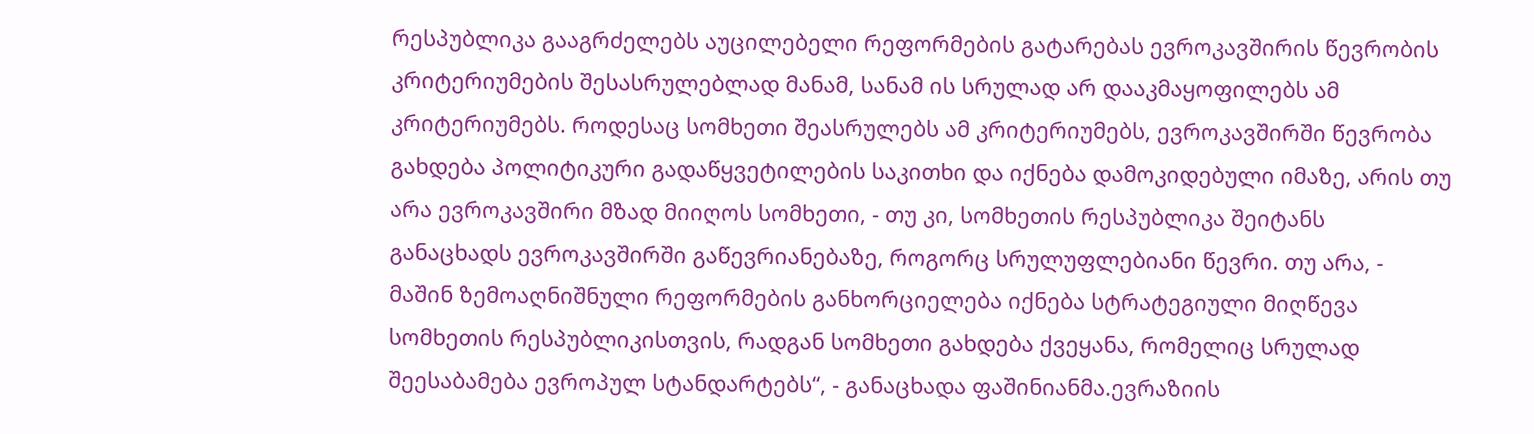რესპუბლიკა გააგრძელებს აუცილებელი რეფორმების გატარებას ევროკავშირის წევრობის კრიტერიუმების შესასრულებლად მანამ, სანამ ის სრულად არ დააკმაყოფილებს ამ კრიტერიუმებს. როდესაც სომხეთი შეასრულებს ამ კრიტერიუმებს, ევროკავშირში წევრობა გახდება პოლიტიკური გადაწყვეტილების საკითხი და იქნება დამოკიდებული იმაზე, არის თუ არა ევროკავშირი მზად მიიღოს სომხეთი, - თუ კი, სომხეთის რესპუბლიკა შეიტანს განაცხადს ევროკავშირში გაწევრიანებაზე, როგორც სრულუფლებიანი წევრი. თუ არა, - მაშინ ზემოაღნიშნული რეფორმების განხორციელება იქნება სტრატეგიული მიღწევა სომხეთის რესპუბლიკისთვის, რადგან სომხეთი გახდება ქვეყანა, რომელიც სრულად შეესაბამება ევროპულ სტანდარტებს“, - განაცხადა ფაშინიანმა.ევრაზიის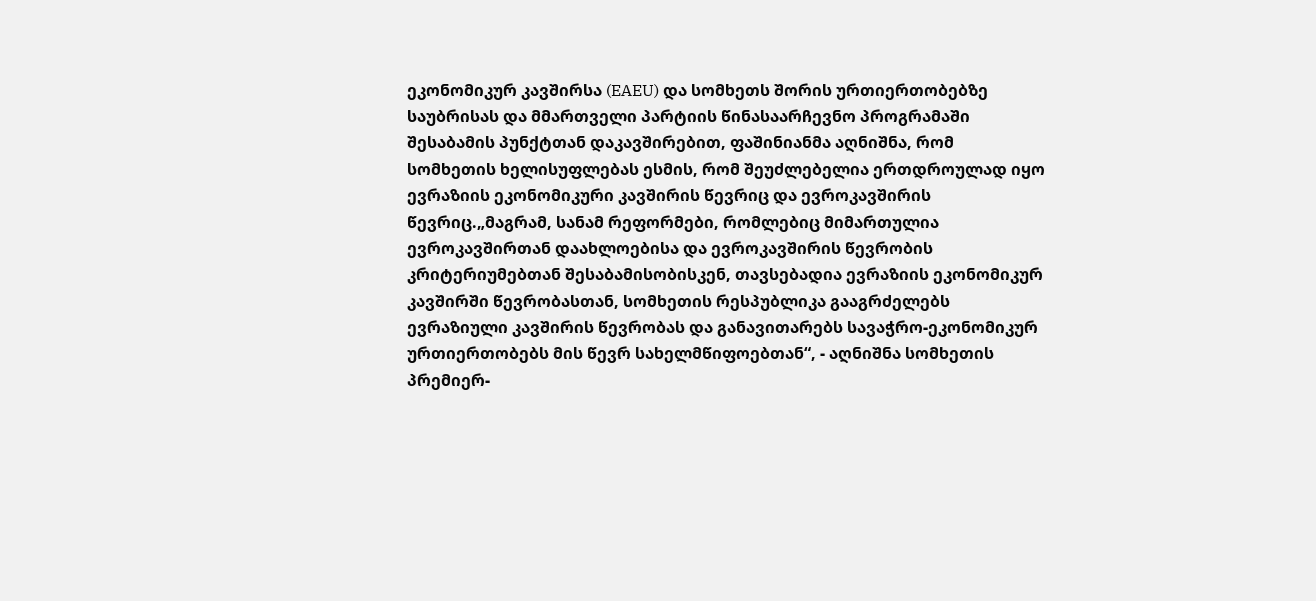ეკონომიკურ კავშირსა (EAEU) და სომხეთს შორის ურთიერთობებზე საუბრისას და მმართველი პარტიის წინასაარჩევნო პროგრამაში შესაბამის პუნქტთან დაკავშირებით, ფაშინიანმა აღნიშნა, რომ სომხეთის ხელისუფლებას ესმის, რომ შეუძლებელია ერთდროულად იყო ევრაზიის ეკონომიკური კავშირის წევრიც და ევროკავშირის წევრიც.„მაგრამ, სანამ რეფორმები, რომლებიც მიმართულია ევროკავშირთან დაახლოებისა და ევროკავშირის წევრობის კრიტერიუმებთან შესაბამისობისკენ, თავსებადია ევრაზიის ეკონომიკურ კავშირში წევრობასთან, სომხეთის რესპუბლიკა გააგრძელებს ევრაზიული კავშირის წევრობას და განავითარებს სავაჭრო-ეკონომიკურ ურთიერთობებს მის წევრ სახელმწიფოებთან“, - აღნიშნა სომხეთის პრემიერ-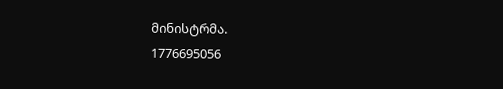მინისტრმა.
1776695056